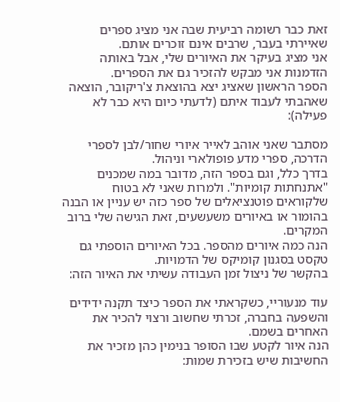זאת כבר רשומה רביעית שבה אני מציג ספרים שאיירתי בעבר, שרבים אינם זוכרים אותם.
אני מציג בעיקר את האיורים שלי, אבל באותה הזדמנות אני מבקש להזכיר גם את הספרים.
הספר הראשון שאציג יצא בהוצאת צ'ריקובר, הוצאה שאהבתי לעבוד איתם (לדעתי כיום היא כבר לא פעילה):

מסתבר שאני אוהב לאייר איורי שחור/לבן לספרי הדרכה, ספרי מדע פופולארי וניהול.
בדרך כלל, וגם בספר הזה, מדובר במה שמכנים "אתנחתות קומיות". ולמרות שאני לא בטוח שלקוראים פוטנציאלים של ספר כזה יש עניין או הבנה בהומור או באיורים משעשעים, זאת הגישה שלי ברוב המקרים.
הנה כמה איורים מהספר. בכל האיורים הוספתי גם טקסט בסגנון קומיקס של הדמויות.
בהקשר של ניצול זמן העבודה עשיתי את האיור הזה:

עוד מנעוריי, כשקראתי את הספר כיצד תקנה ידידים והשפעה בחברה, זכרתי שחשוב ורצוי להכיר את האחרים בשמם.
הנה איור לקטע שבו הסופר בנימין כהן מזכיר את החשיבות שיש בזכירת שמות: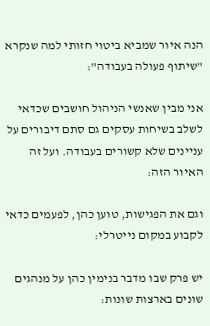הנה איור שמביא ביטוי חזותי למה שנקרא "שיתוף פעולה בעבודה":

אני מבין שאנשי הניהול חושבים שכדאי לשלב בשיחות עסקים גם סתם דיבורים על עניינים שלא קשורים בעבודה. ועל זה האיור הזה:

וגם את הפגישות, טוען כהן, לפעמים כדאי לקבוע במקום נייטרלי:

יש פרק שבו מדבר בנימין כהן על מנהגים שונים בארצות שונות: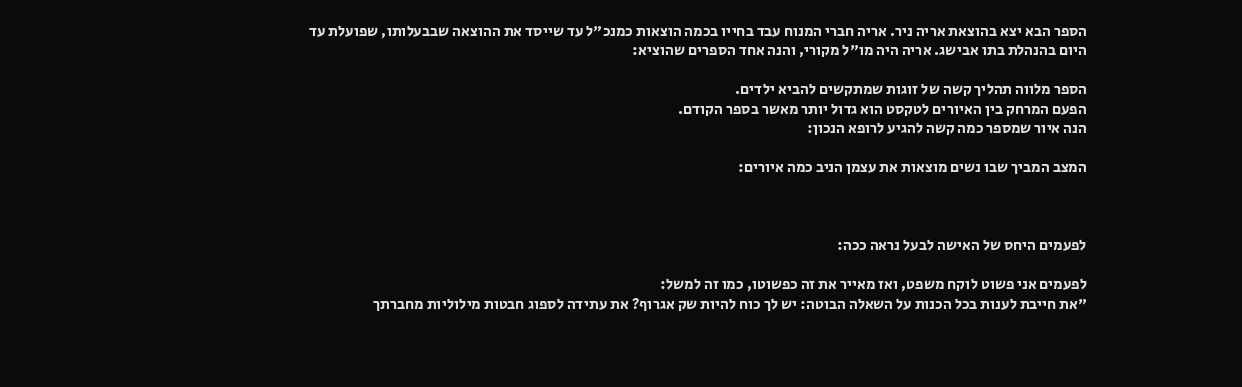הספר הבא יצא בהוצאת אריה ניר. אריה חברי המנוח עבד בחייו בכמה הוצאות כמנכ"ל עד שייסד את ההוצאה שבבעלותו, שפועלת עד היום בהנהלת בתו אבישג. אריה היה מו"ל מקורי, והנה אחד הספרים שהוציא:

הספר מלווה תהליך קשה של זוגות שמתקשים להביא ילדים.
הפעם המרחק בין האיורים לטקסט הוא גדול יותר מאשר בספר הקודם.
הנה איור שמספר כמה קשה להגיע לרופא הנכון:

המצב המביך שבו נשים מוצאות את עצמן הניב כמה איורים:



לפעמים היחס של האישה לבעל נראה ככה:

לפעמים אני פשוט לוקח משפט, ואז מאייר את זה כפשוטו, כמו זה למשל:
"את חייבת לענות בכל הכנות על השאלה הבוטה: יש לך כוח להיות שק אגרוף? את עתידה לספוג חבטות מילוליות מחברתך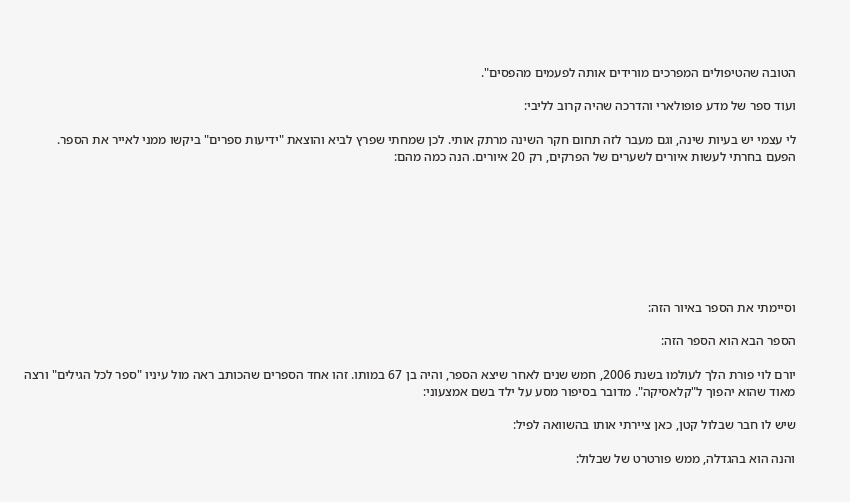הטובה שהטיפולים המפרכים מורידים אותה לפעמים מהפסים".

ועוד ספר של מדע פופולארי והדרכה שהיה קרוב לליבי:

לי עצמי יש בעיות שינה, וגם מעבר לזה תחום חקר השינה מרתק אותי. לכן שמחתי שפרץ לביא והוצאת "ידיעות ספרים" ביקשו ממני לאייר את הספר.
הפעם בחרתי לעשות איורים לשערים של הפרקים, רק 20 איורים. הנה כמה מהם:








וסיימתי את הספר באיור הזה:

הספר הבא הוא הספר הזה:

יורם לוי פורת הלך לעולמו בשנת 2006, חמש שנים לאחר שיצא הספר, והיה בן 67 במותו. זהו אחד הספרים שהכותב ראה מול עיניו "ספר לכל הגילים" ורצה מאוד שהוא יהפוך ל"קלאסיקה". מדובר בסיפור מסע על ילד בשם אמצעוני:

שיש לו חבר שבלול קטן, כאן ציירתי אותו בהשוואה לפיל:

והנה הוא בהגדלה, ממש פורטרט של שבלול: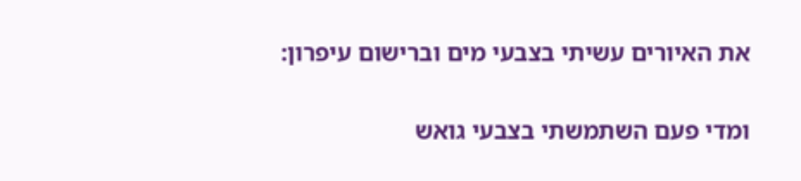את האיורים עשיתי בצבעי מים וברישום עיפרון:

ומדי פעם השתמשתי בצבעי גואש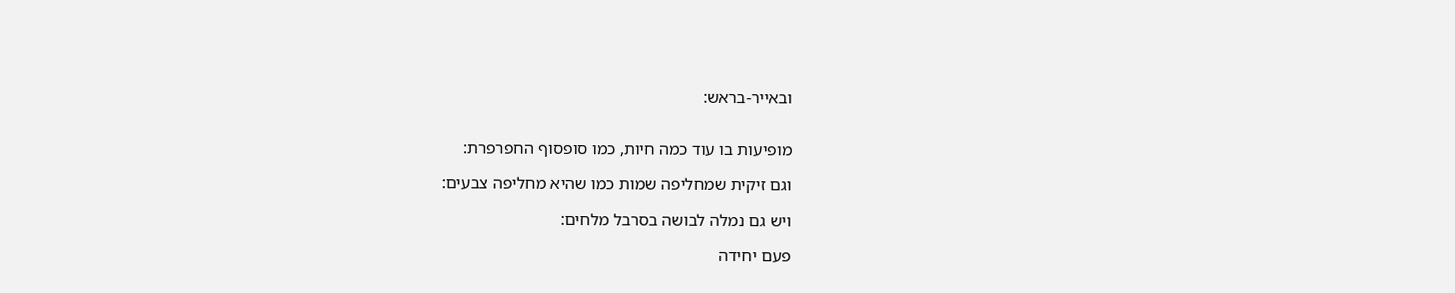ובאייר-בראש:


מופיעות בו עוד כמה חיות, כמו סופסוף החפרפרת:

וגם זיקית שמחליפה שמות כמו שהיא מחליפה צבעים:

ויש גם נמלה לבושה בסרבל מלחים:

פעם יחידה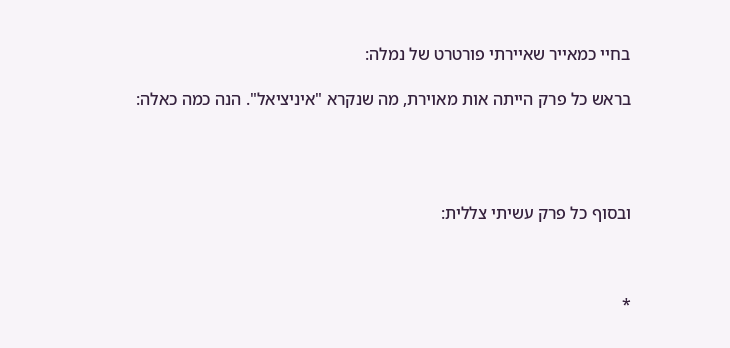בחיי כמאייר שאיירתי פורטרט של נמלה:

בראש כל פרק הייתה אות מאוירת, מה שנקרא "איניציאל". הנה כמה כאלה:




ובסוף כל פרק עשיתי צללית:



*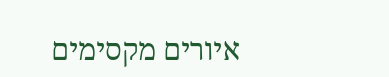איורים מקסימים